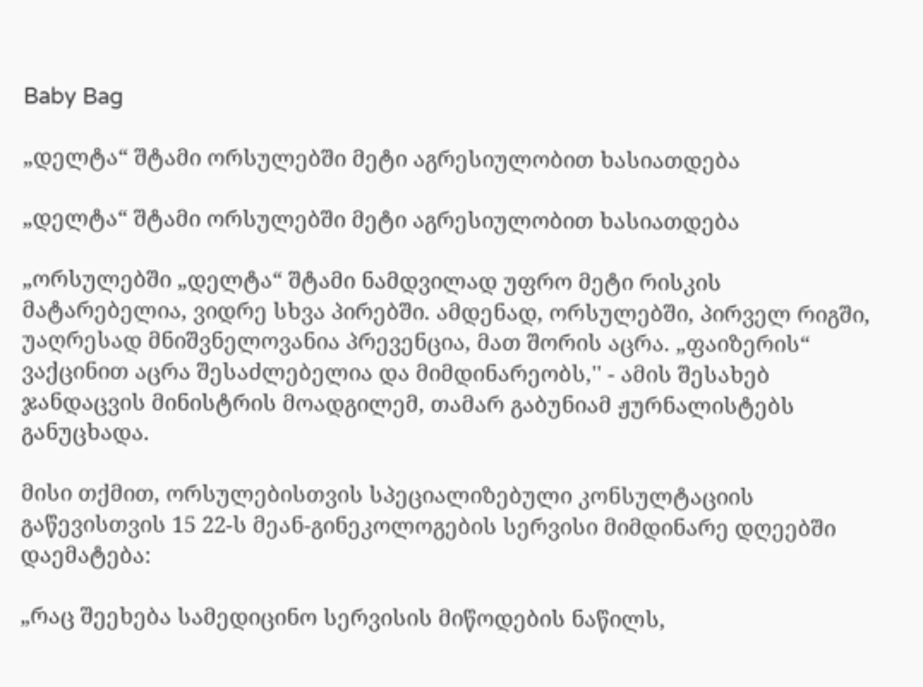Baby Bag

„დელტა“ შტამი ორსულებში მეტი აგრესიულობით ხასიათდება

„დელტა“ შტამი ორსულებში მეტი აგრესიულობით ხასიათდება

„ორსულებში „დელტა“ შტამი ნამდვილად უფრო მეტი რისკის მატარებელია, ვიდრე სხვა პირებში. ამდენად, ორსულებში, პირველ რიგში, უაღრესად მნიშვნელოვანია პრევენცია, მათ შორის აცრა. „ფაიზერის“ ვაქცინით აცრა შესაძლებელია და მიმდინარეობს,'' - ამის შესახებ ჯანდაცვის მინისტრის მოადგილემ, თამარ გაბუნიამ ჟურნალისტებს განუცხადა.

მისი თქმით, ორსულებისთვის სპეციალიზებული კონსულტაციის გაწევისთვის 15 22-ს მეან-გინეკოლოგების სერვისი მიმდინარე დღეებში დაემატება:

„რაც შეეხება სამედიცინო სერვისის მიწოდების ნაწილს,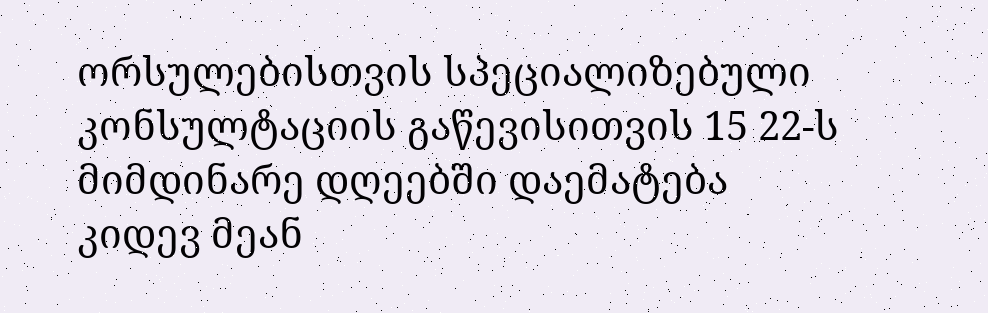ორსულებისთვის სპეციალიზებული კონსულტაციის გაწევისითვის 15 22-ს მიმდინარე დღეებში დაემატება კიდევ მეან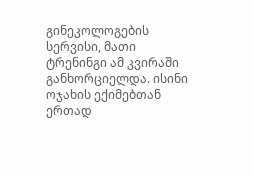გინეკოლოგების სერვისი, მათი ტრენინგი ამ კვირაში განხორციელდა. ისინი ოჯახის ექიმებთან ერთად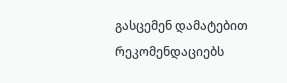გასცემენ დამატებით რეკომენდაციებს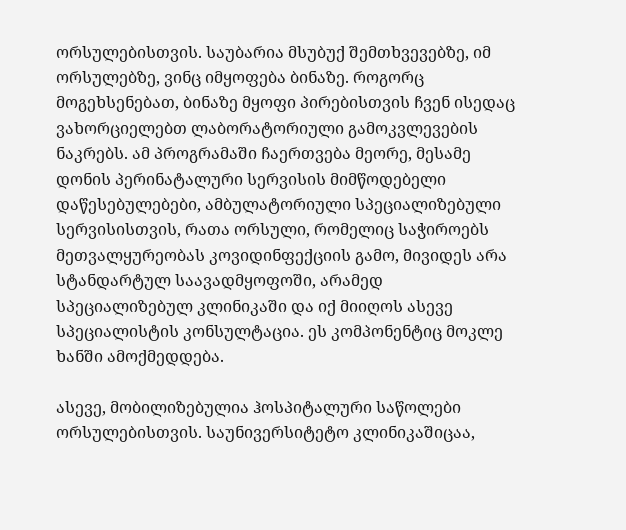ორსულებისთვის. საუბარია მსუბუქ შემთხვევებზე, იმ ორსულებზე, ვინც იმყოფება ბინაზე. როგორც მოგეხსენებათ, ბინაზე მყოფი პირებისთვის ჩვენ ისედაც ვახორციელებთ ლაბორატორიული გამოკვლევების ნაკრებს. ამ პროგრამაში ჩაერთვება მეორე, მესამე დონის პერინატალური სერვისის მიმწოდებელი დაწესებულებები, ამბულატორიული სპეციალიზებული სერვისისთვის, რათა ორსული, რომელიც საჭიროებს მეთვალყურეობას კოვიდინფექციის გამო, მივიდეს არა სტანდარტულ საავადმყოფოში, არამედ სპეციალიზებულ კლინიკაში და იქ მიიღოს ასევე სპეციალისტის კონსულტაცია. ეს კომპონენტიც მოკლე ხანში ამოქმედდება.

ასევე, მობილიზებულია ჰოსპიტალური საწოლები ორსულებისთვის. საუნივერსიტეტო კლინიკაშიცაა,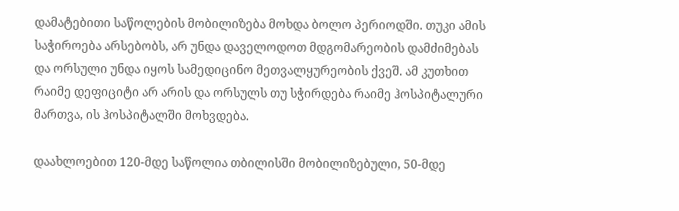დამატებითი საწოლების მობილიზება მოხდა ბოლო პერიოდში. თუკი ამის საჭიროება არსებობს, არ უნდა დაველოდოთ მდგომარეობის დამძიმებას და ორსული უნდა იყოს სამედიცინო მეთვალყურეობის ქვეშ. ამ კუთხით რაიმე დეფიციტი არ არის და ორსულს თუ სჭირდება რაიმე ჰოსპიტალური მართვა, ის ჰოსპიტალში მოხვდება.

დაახლოებით 120-მდე საწოლია თბილისში მობილიზებული, 50-მდე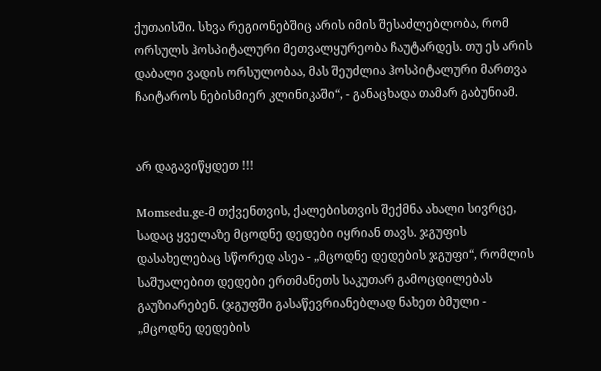ქუთაისში. სხვა რეგიონებშიც არის იმის შესაძლებლობა, რომ ორსულს ჰოსპიტალური მეთვალყურეობა ჩაუტარდეს. თუ ეს არის დაბალი ვადის ორსულობაა, მას შეუძლია ჰოსპიტალური მართვა ჩაიტაროს ნებისმიერ კლინიკაში“, - განაცხადა თამარ გაბუნიამ.


არ დაგავიწყდეთ !!!

Momsedu.ge-მ თქვენთვის, ქალებისთვის შექმნა ახალი სივრცე, სადაც ყველაზე მცოდნე დედები იყრიან თავს. ჯგუფის დასახელებაც სწორედ ასეა - „მცოდნე დედების ჯგუფი“, რომლის საშუალებით დედები ერთმანეთს საკუთარ გამოცდილებას გაუზიარებენ. (ჯგუფში გასაწევრიანებლად ნახეთ ბმული - „მცოდნე დედების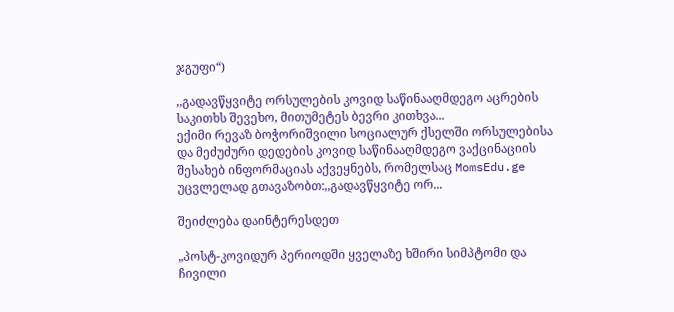ჯგუფი“)

,,გადავწყვიტე ორსულების კოვიდ საწინააღმდეგო აცრების საკითხს შევეხო, მითუმეტეს ბევრი კითხვა...
ექიმი რევაზ ბოჭორიშვილი სოციალურ ქსელში ორსულებისა და მეძუძური დედების კოვიდ საწინააღმდეგო ვაქცინაციის შესახებ ინფორმაციას აქვეყნებს, რომელსაც MomsEdu.ge უცვლელად გთავაზობთ:,,გადავწყვიტე ორ...

შეიძლება დაინტერესდეთ

„პოსტ-კოვიდურ პერიოდში ყველაზე ხშირი სიმპტომი და ჩივილი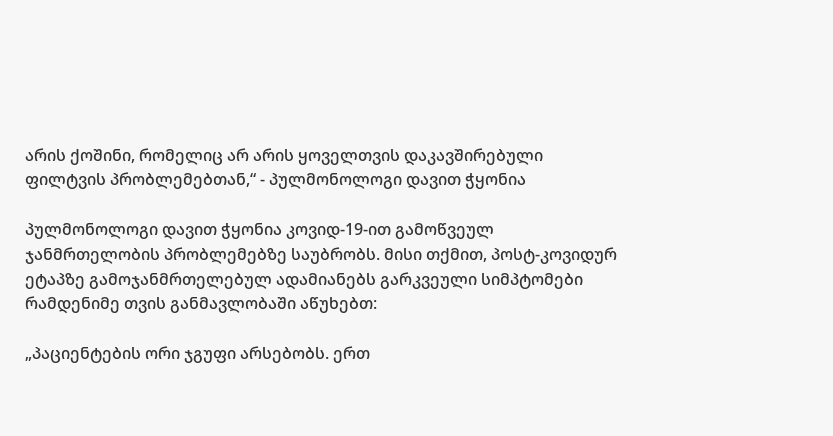არის ქოშინი, რომელიც არ არის ყოველთვის დაკავშირებული ფილტვის პრობლემებთან,“ - პულმონოლოგი დავით ჭყონია

პულმონოლოგი დავით ჭყონია კოვიდ-19-ით გამოწვეულ ჯანმრთელობის პრობლემებზე საუბრობს. მისი თქმით, პოსტ-კოვიდურ ეტაპზე გამოჯანმრთელებულ ადამიანებს გარკვეული სიმპტომები რამდენიმე თვის განმავლობაში აწუხებთ:

„პაციენტების ორი ჯგუფი არსებობს. ერთ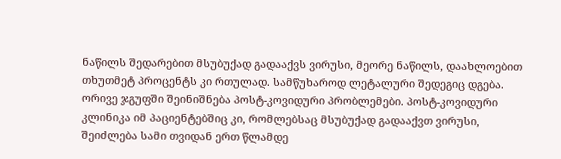ნაწილს შედარებით მსუბუქად გადააქვს ვირუსი, მეორე ნაწილს, დაახლოებით თხუთმეტ პროცენტს კი რთულად. სამწუხაროდ ლეტალური შედეგიც დგება. ორივე ჯგუფში შეინიშნება პოსტ-კოვიდური პრობლემები. პოსტ-კოვიდური კლინიკა იმ პაციენტებშიც კი, რომლებსაც მსუბუქად გადააქვთ ვირუსი, შეიძლება სამი თვიდან ერთ წლამდე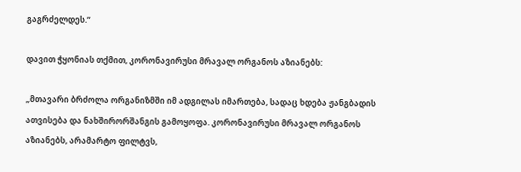გაგრძელდეს.“

დავით ჭყონიას თქმით, კორონავირუსი მრავალ ორგანოს აზიანებს:

„მთავარი ბრძოლა ორგანიზმში იმ ადგილას იმართება, სადაც ხდება ჟანგბადის ათვისება და ნახშირორშანგის გამოყოფა. კორონავირუსი მრავალ ორგანოს აზიანებს, არამარტო ფილტვს,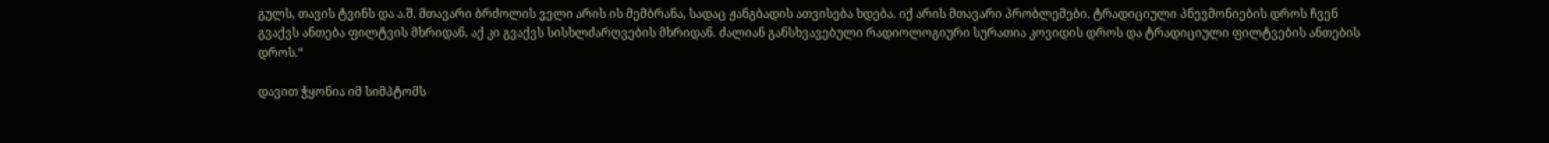გულს, თავის ტვინს და ა.შ. მთავარი ბრძოლის ველი არის ის მემბრანა, სადაც ჟანგბადის ათვისება ხდება. იქ არის მთავარი პრობლემები. ტრადიციული პნევმონიების დროს ჩვენ გვაქვს ანთება ფილტვის მხრიდან, აქ კი გვაქვს სისხლძარღვების მხრიდან. ძალიან განსხვავებული რადიოლოგიური სურათია კოვიდის დროს და ტრადიციული ფილტვების ანთების დროს.“

დავით ჭყონია იმ სიმპტომს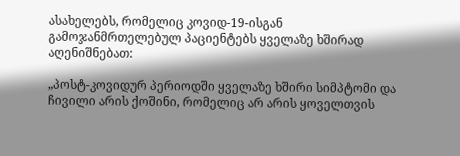ასახელებს, რომელიც კოვიდ-19-ისგან გამოჯანმრთელებულ პაციენტებს ყველაზე ხშირად აღენიშნებათ:

„პოსტ-კოვიდურ პერიოდში ყველაზე ხშირი სიმპტომი და ჩივილი არის ქოშინი, რომელიც არ არის ყოველთვის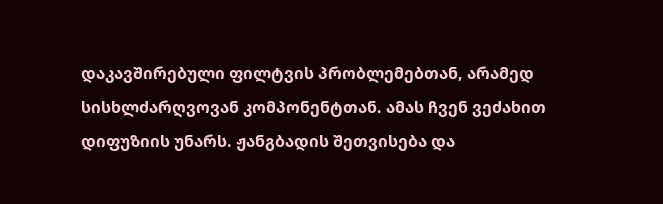დაკავშირებული ფილტვის პრობლემებთან, არამედ სისხლძარღვოვან კომპონენტთან. ამას ჩვენ ვეძახით დიფუზიის უნარს. ჟანგბადის შეთვისება და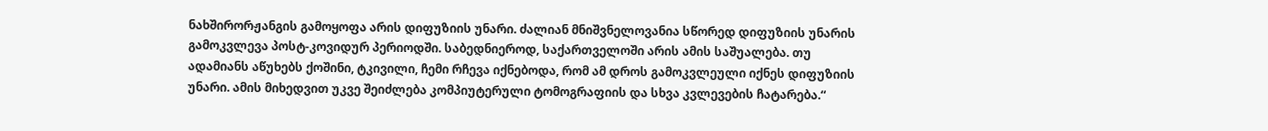ნახშირორჟანგის გამოყოფა არის დიფუზიის უნარი. ძალიან მნიშვნელოვანია სწორედ დიფუზიის უნარის გამოკვლევა პოსტ-კოვიდურ პერიოდში. საბედნიეროდ, საქართველოში არის ამის საშუალება. თუ ადამიანს აწუხებს ქოშინი, ტკივილი, ჩემი რჩევა იქნებოდა, რომ ამ დროს გამოკვლეული იქნეს დიფუზიის უნარი. ამის მიხედვით უკვე შეიძლება კომპიუტერული ტომოგრაფიის და სხვა კვლევების ჩატარება.“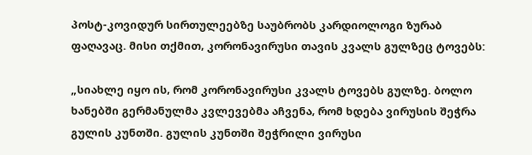პოსტ-კოვიდურ სირთულეებზე საუბრობს კარდიოლოგი ზურაბ ფაღავაც. მისი თქმით, კორონავირუსი თავის კვალს გულზეც ტოვებს:

„სიახლე იყო ის, რომ კორონავირუსი კვალს ტოვებს გულზე. ბოლო ხანებში გერმანულმა კვლევებმა აჩვენა, რომ ხდება ვირუსის შეჭრა გულის კუნთში. გულის კუნთში შეჭრილი ვირუსი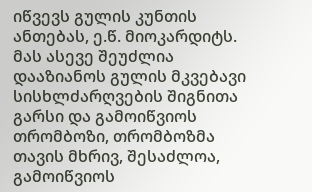იწვევს გულის კუნთის ანთებას, ე.წ. მიოკარდიტს. მას ასევე შეუძლია დააზიანოს გულის მკვებავი სისხლძარღვების შიგნითა გარსი და გამოიწვიოს თრომბოზი, თრომბოზმა თავის მხრივ, შესაძლოა, გამოიწვიოს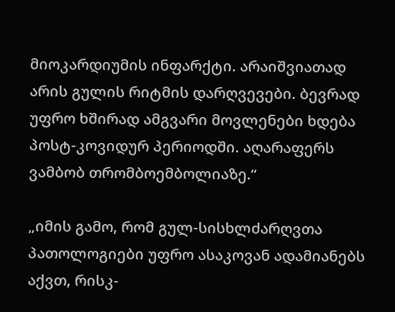მიოკარდიუმის ინფარქტი. არაიშვიათად არის გულის რიტმის დარღვევები. ბევრად უფრო ხშირად ამგვარი მოვლენები ხდება პოსტ-კოვიდურ პერიოდში. აღარაფერს ვამბობ თრომბოემბოლიაზე.“

„იმის გამო, რომ გულ-სისხლძარღვთა პათოლოგიები უფრო ასაკოვან ადამიანებს აქვთ, რისკ-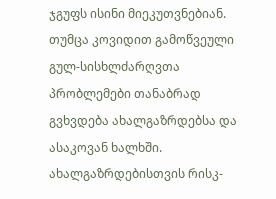ჯგუფს ისინი მიეკუთვნებიან. თუმცა კოვიდით გამოწვეული გულ-სისხლძარღვთა პრობლემები თანაბრად გვხვდება ახალგაზრდებსა და ასაკოვან ხალხში. ახალგაზრდებისთვის რისკ-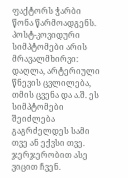ფაქტორს ჭარბი წონა წარმოადგენს. პოსტ-კოვიდური სიმპტომები არის მრავალმხირვი: დაღლა, არტერიული წნევის ცვლილება, თმის ცვენა და ა.შ. ეს სიმპტომები შეიძლება გაგრძელდეს სამი თვე ან ექვსი თვე. ჯერჯერობით ასე ვიცით ჩვენ.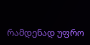რამდენად უფრო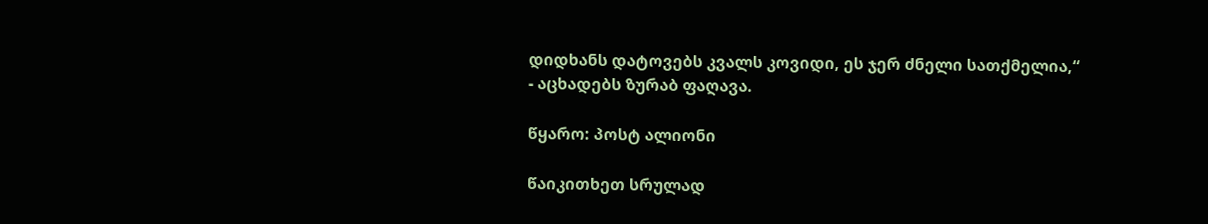დიდხანს დატოვებს კვალს კოვიდი, ეს ჯერ ძნელი სათქმელია,“ - აცხადებს ზურაბ ფაღავა.

წყარო: პოსტ ალიონი

წაიკითხეთ სრულად